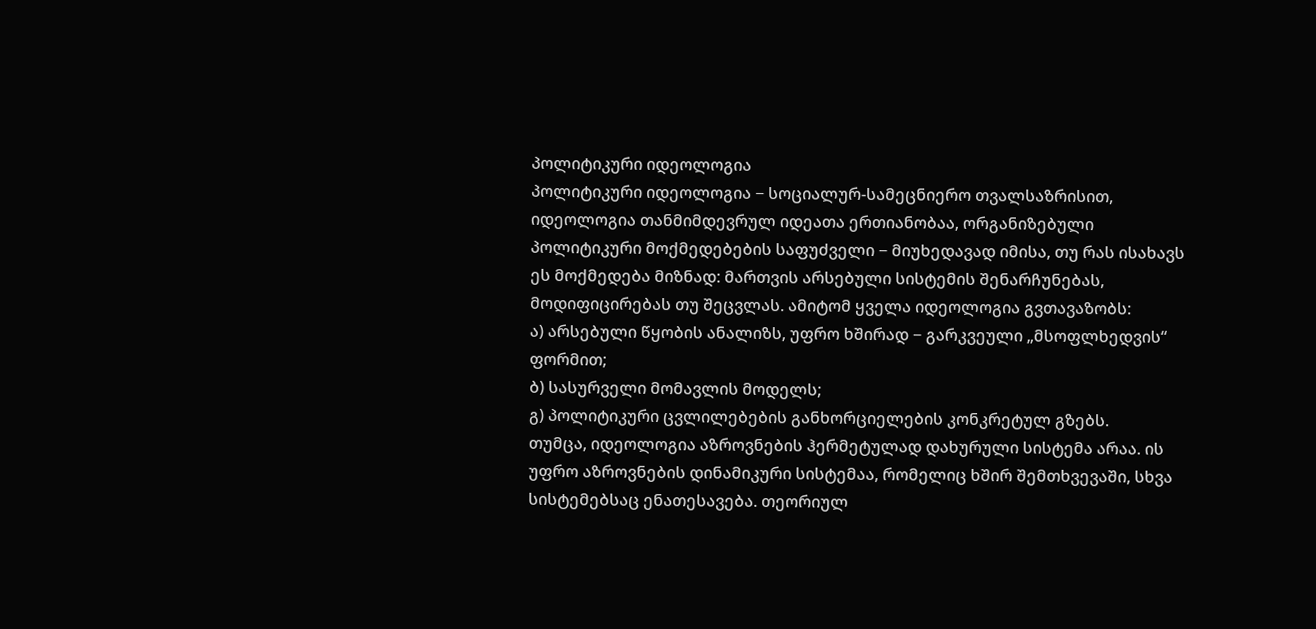პოლიტიკური იდეოლოგია
პოლიტიკური იდეოლოგია − სოციალურ-სამეცნიერო თვალსაზრისით, იდეოლოგია თანმიმდევრულ იდეათა ერთიანობაა, ორგანიზებული პოლიტიკური მოქმედებების საფუძველი − მიუხედავად იმისა, თუ რას ისახავს ეს მოქმედება მიზნად: მართვის არსებული სისტემის შენარჩუნებას, მოდიფიცირებას თუ შეცვლას. ამიტომ ყველა იდეოლოგია გვთავაზობს:
ა) არსებული წყობის ანალიზს, უფრო ხშირად − გარკვეული „მსოფლხედვის“ ფორმით;
ბ) სასურველი მომავლის მოდელს;
გ) პოლიტიკური ცვლილებების განხორციელების კონკრეტულ გზებს.
თუმცა, იდეოლოგია აზროვნების ჰერმეტულად დახურული სისტემა არაა. ის უფრო აზროვნების დინამიკური სისტემაა, რომელიც ხშირ შემთხვევაში, სხვა სისტემებსაც ენათესავება. თეორიულ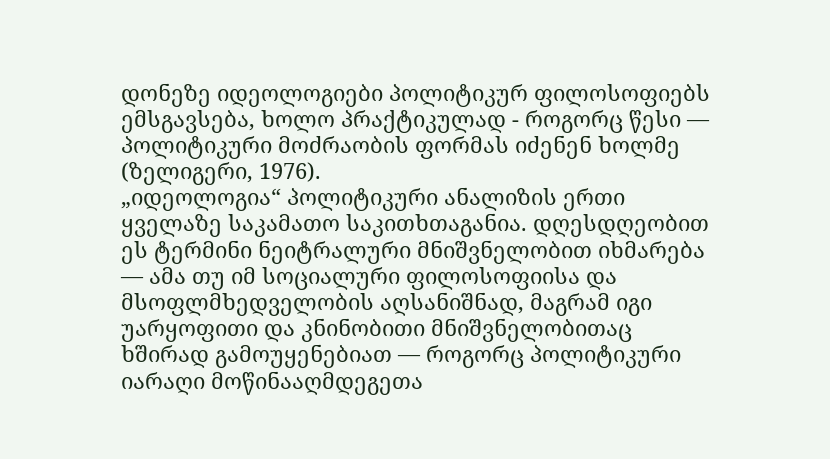დონეზე იდეოლოგიები პოლიტიკურ ფილოსოფიებს ემსგავსება, ხოლო პრაქტიკულად - როგორც წესი — პოლიტიკური მოძრაობის ფორმას იძენენ ხოლმე (ზელიგერი, 1976).
„იდეოლოგია“ პოლიტიკური ანალიზის ერთი ყველაზე საკამათო საკითხთაგანია. დღესდღეობით ეს ტერმინი ნეიტრალური მნიშვნელობით იხმარება — ამა თუ იმ სოციალური ფილოსოფიისა და მსოფლმხედველობის აღსანიშნად, მაგრამ იგი უარყოფითი და კნინობითი მნიშვნელობითაც ხშირად გამოუყენებიათ — როგორც პოლიტიკური იარაღი მოწინააღმდეგეთა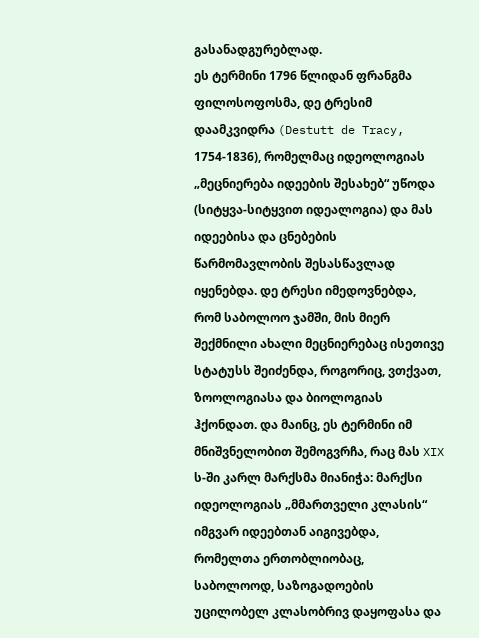გასანადგურებლად.
ეს ტერმინი 1796 წლიდან ფრანგმა ფილოსოფოსმა, დე ტრესიმ დაამკვიდრა (Destutt de Tracy, 1754-1836), რომელმაც იდეოლოგიას „მეცნიერება იდეების შესახებ“ უწოდა (სიტყვა-სიტყვით იდეალოგია) და მას იდეებისა და ცნებების წარმომავლობის შესასწავლად იყენებდა. დე ტრესი იმედოვნებდა, რომ საბოლოო ჯამში, მის მიერ შექმნილი ახალი მეცნიერებაც ისეთივე სტატუსს შეიძენდა, როგორიც, ვთქვათ, ზოოლოგიასა და ბიოლოგიას ჰქონდათ. და მაინც, ეს ტერმინი იმ მნიშვნელობით შემოგვრჩა, რაც მას XIX ს-ში კარლ მარქსმა მიანიჭა: მარქსი იდეოლოგიას „მმართველი კლასის“ იმგვარ იდეებთან აიგივებდა, რომელთა ერთობლიობაც, საბოლოოდ, საზოგადოების უცილობელ კლასობრივ დაყოფასა და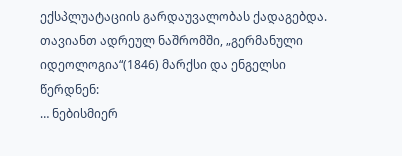ექსპლუატაციის გარდაუვალობას ქადაგებდა. თავიანთ ადრეულ ნაშრომში, „გერმანული იდეოლოგია“(1846) მარქსი და ენგელსი წერდნენ:
… ნებისმიერ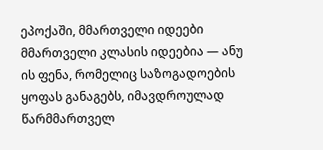ეპოქაში, მმართველი იდეები მმართველი კლასის იდეებია — ანუ ის ფენა, რომელიც საზოგადოების ყოფას განაგებს, იმავდროულად წარმმართველ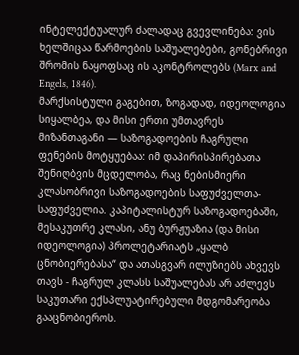ინტელექტუალურ ძალადაც გვევლინება: ვის ხელშიცაა წარმოების საშუალებები, გონებრივი შრომის ნაყოფსაც ის აკონტროლებს (Marx and Engels, 1846).
მარქსისტული გაგებით, ზოგადად, იდეოლოგია სიყალბეა, და მისი ერთი უმთავრეს მიზანთაგანი ― საზოგადოების ჩაგრული ფენების მოტყუებაა: იმ დაპირისპირებათა შენიღბვის მცდელობა, რაც ნებისმიერი კლასობრივი საზოგადოების საფუძველთა-საფუძველია. კაპიტალისტურ საზოგადოებაში, მესაკუთრე კლასი, ანუ ბურჟუაზია (და მისი იდეოლოგია) პროლეტარიატს „ყალბ ცნობიერებასა“ და ათასგვარ ილუზიებს ახვევს თავს - ჩაგრულ კლასს საშუალებას არ აძლევს საკუთარი ექსპლუატირებული მდგომარეობა გააცნობიეროს.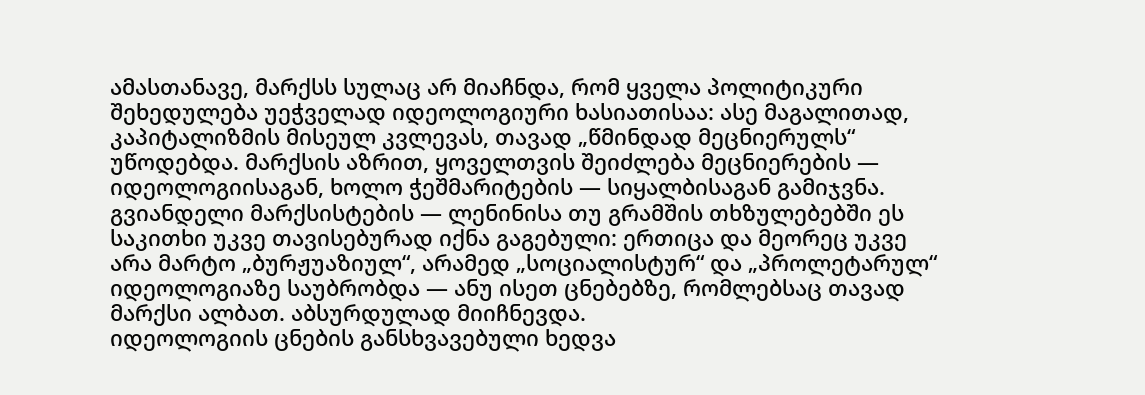ამასთანავე, მარქსს სულაც არ მიაჩნდა, რომ ყველა პოლიტიკური შეხედულება უეჭველად იდეოლოგიური ხასიათისაა: ასე მაგალითად, კაპიტალიზმის მისეულ კვლევას, თავად „წმინდად მეცნიერულს“ უწოდებდა. მარქსის აზრით, ყოველთვის შეიძლება მეცნიერების — იდეოლოგიისაგან, ხოლო ჭეშმარიტების ― სიყალბისაგან გამიჯვნა. გვიანდელი მარქსისტების ― ლენინისა თუ გრამშის თხზულებებში ეს საკითხი უკვე თავისებურად იქნა გაგებული: ერთიცა და მეორეც უკვე არა მარტო „ბურჟუაზიულ“, არამედ „სოციალისტურ“ და „პროლეტარულ“ იდეოლოგიაზე საუბრობდა — ანუ ისეთ ცნებებზე, რომლებსაც თავად მარქსი ალბათ. აბსურდულად მიიჩნევდა.
იდეოლოგიის ცნების განსხვავებული ხედვა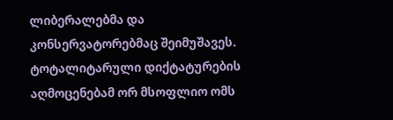ლიბერალებმა და კონსერვატორებმაც შეიმუშავეს. ტოტალიტარული დიქტატურების აღმოცენებამ ორ მსოფლიო ომს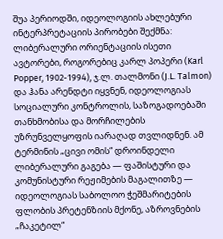შუა პერიოდში, იდეოლოგიის ახლებური ინტერპრეტაციის პირობები შექმნა: ლიბერალური ორიენტაციის ისეთი ავტორები, როგორებიც კარლ პოპერი (Karl Popper, 1902-1994), ჯ.ლ. თალმონი (J.L. Talmon) და ჰანა არენდტი იყვნენ, იდეოლოგიას სოციალური კონტროლის, საზოგადოებაში თანხმობისა და მორჩილების უზრუნველყოფის იარაღად თვლიდნენ. ამ ტერმინის „ცივი ომის“ დროინდელი ლიბერალური გაგება — ფაშისტური და კომუნისტური რეჟიმების მაგალითზე — იდეოლოგიას საბოლოო ჭეშმარიტების ფლობის პრეტენზიის მქონე, აზროვნების „ჩაკეტილ“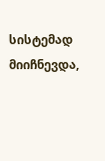სისტემად მიიჩნევდა,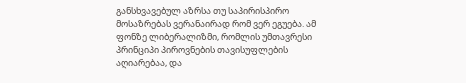განსხვავებულ აზრსა თუ საპირისპირო მოსაზრებას ვერანაირად რომ ვერ ეგუება. ამ ფონზე ლიბერალიზმი, რომლის უმთავრესი პრინციპი პიროვნების თავისუფლების აღიარებაა, და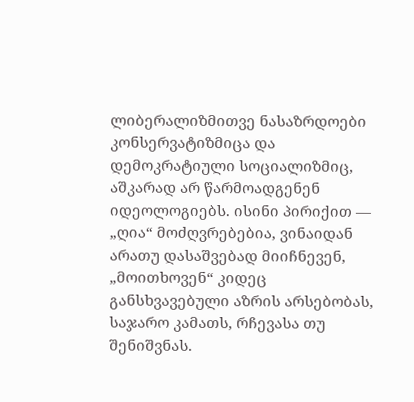ლიბერალიზმითვე ნასაზრდოები კონსერვატიზმიცა და დემოკრატიული სოციალიზმიც, აშკარად არ წარმოადგენენ იდეოლოგიებს. ისინი პირიქით — „ღია“ მოძღვრებებია, ვინაიდან არათუ დასაშვებად მიიჩნევენ, „მოითხოვენ“ კიდეც განსხვავებული აზრის არსებობას, საჯარო კამათს, რჩევასა თუ შენიშვნას.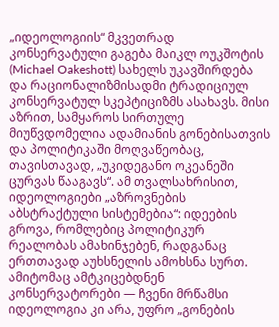„იდეოლოგიის“ მკვეთრად კონსერვატული გაგება მაიკლ ოუკშოტის (Michael Oakeshott) სახელს უკავშირდება და რაციონალიზმისადმი ტრადიციულ კონსერვატულ სკეპტიციზმს ასახავს. მისი აზრით, სამყაროს სირთულე მიუწვდომელია ადამიანის გონებისათვის და პოლიტიკაში მოღვაწეობაც, თავისთავად, „უკიდეგანო ოკეანეში ცურვას წააგავს“. ამ თვალსახრისით, იდეოლოგიები „აზროვნების აბსტრაქტული სისტემებია“: იდეების გროვა, რომლებიც პოლიტიკურ რეალობას ამახინჯებენ, რადგანაც ერთთავად აუხსნელის ამოხსნა სურთ. ამიტომაც ამტკიცებდნენ კონსერვატორები — ჩვენი მრწამსი იდეოლოგია კი არა, უფრო „გონების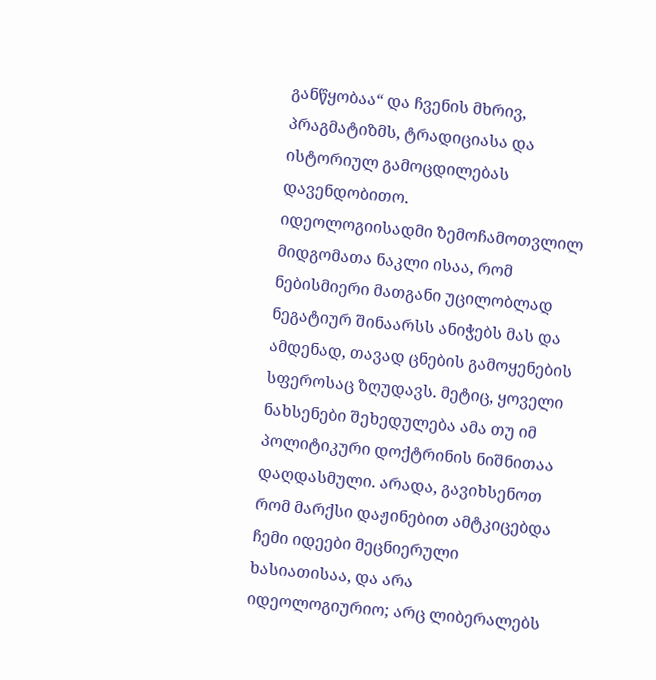განწყობაა“ და ჩვენის მხრივ, პრაგმატიზმს, ტრადიციასა და ისტორიულ გამოცდილებას დავენდობითო.
იდეოლოგიისადმი ზემოჩამოთვლილ მიდგომათა ნაკლი ისაა, რომ ნებისმიერი მათგანი უცილობლად ნეგატიურ შინაარსს ანიჭებს მას და ამდენად, თავად ცნების გამოყენების სფეროსაც ზღუდავს. მეტიც, ყოველი ნახსენები შეხედულება ამა თუ იმ პოლიტიკური დოქტრინის ნიშნითაა დაღდასმული. არადა, გავიხსენოთ რომ მარქსი დაჟინებით ამტკიცებდა ჩემი იდეები მეცნიერული ხასიათისაა, და არა იდეოლოგიურიო; არც ლიბერალებს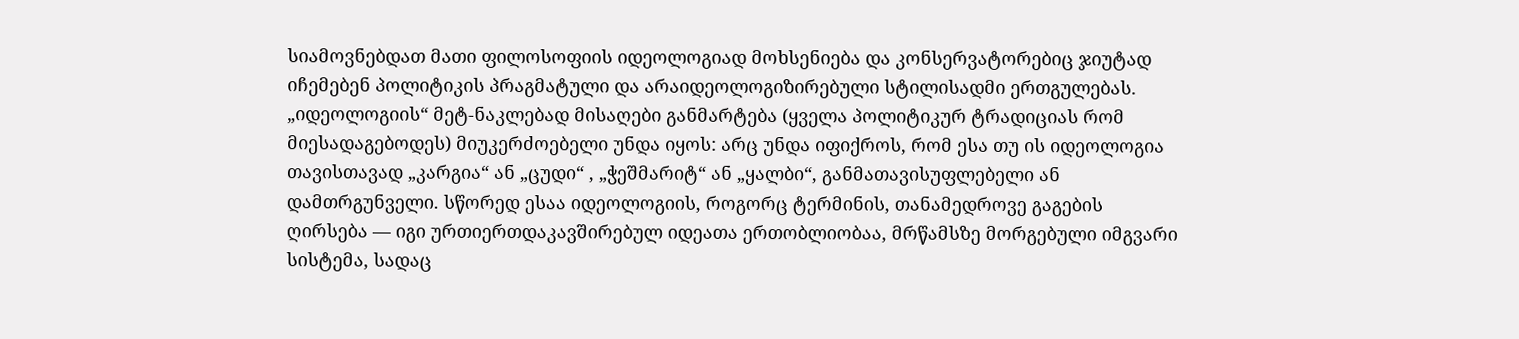სიამოვნებდათ მათი ფილოსოფიის იდეოლოგიად მოხსენიება და კონსერვატორებიც ჯიუტად იჩემებენ პოლიტიკის პრაგმატული და არაიდეოლოგიზირებული სტილისადმი ერთგულებას. „იდეოლოგიის“ მეტ-ნაკლებად მისაღები განმარტება (ყველა პოლიტიკურ ტრადიციას რომ მიესადაგებოდეს) მიუკერძოებელი უნდა იყოს: არც უნდა იფიქროს, რომ ესა თუ ის იდეოლოგია თავისთავად „კარგია“ ან „ცუდი“ , „ჭეშმარიტ“ ან „ყალბი“, განმათავისუფლებელი ან დამთრგუნველი. სწორედ ესაა იდეოლოგიის, როგორც ტერმინის, თანამედროვე გაგების ღირსება — იგი ურთიერთდაკავშირებულ იდეათა ერთობლიობაა, მრწამსზე მორგებული იმგვარი სისტემა, სადაც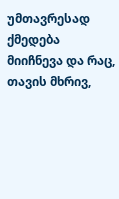უმთავრესად ქმედება მიიჩნევა და რაც, თავის მხრივ,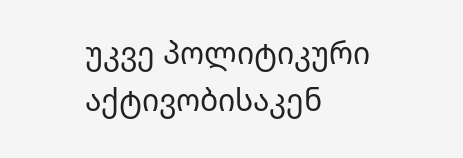უკვე პოლიტიკური აქტივობისაკენ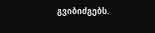გვიბიძგებს.